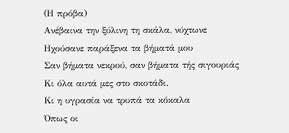(Η πρόβα)
Ανέβαινα την ξύλινη τη σκάλα, νύχτωνε
Ηχούσανε παράξενα τα βήματά μου
Σαν βήματα νεκρού, σαν βήματα τής σιγουριάς
Κι όλα αυτά μες στο σκοτάδι.
Κι η υγρασία να τρυπά τα κόκαλα
Όπως οι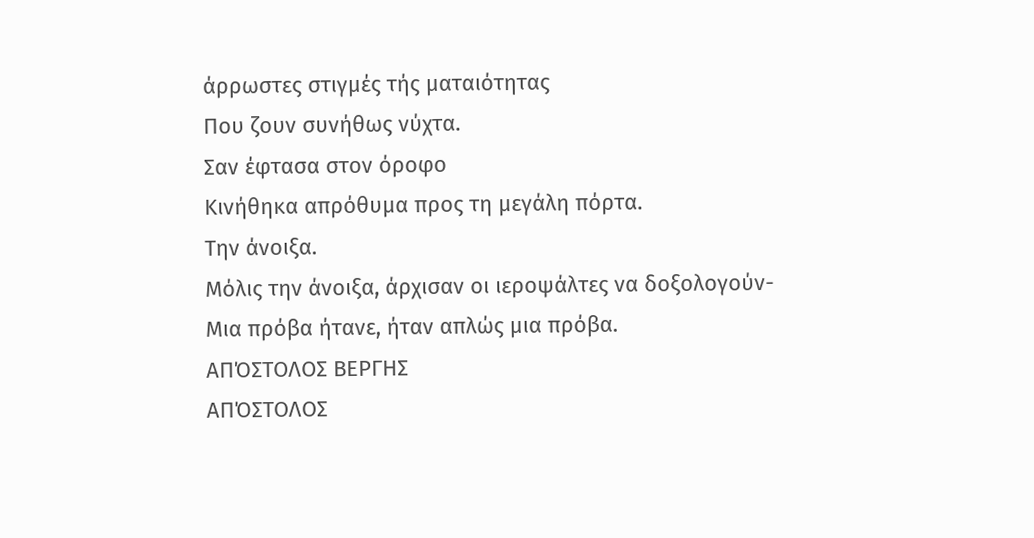άρρωστες στιγμές τής ματαιότητας
Που ζουν συνήθως νύχτα.
Σαν έφτασα στον όροφο
Κινήθηκα απρόθυμα προς τη μεγάλη πόρτα.
Την άνοιξα.
Μόλις την άνοιξα, άρχισαν οι ιεροψάλτες να δοξολογούν-
Μια πρόβα ήτανε, ήταν απλώς μια πρόβα.
ΑΠΌΣΤΟΛΟΣ ΒΕΡΓΗΣ
ΑΠΌΣΤΟΛΟΣ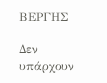ΒΕΡΓΗΣ

Δεν υπάρχουν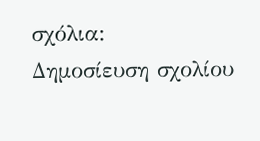σχόλια:
Δημοσίευση σχολίου